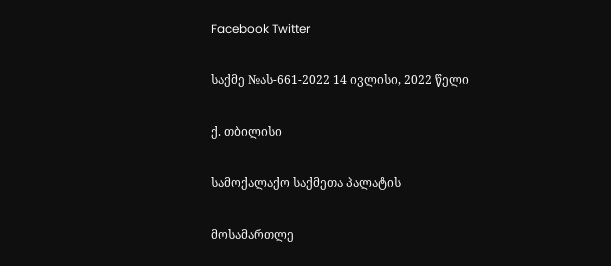Facebook Twitter

საქმე №ას-661-2022 14 ივლისი, 2022 წელი

ქ. თბილისი

სამოქალაქო საქმეთა პალატის

მოსამართლე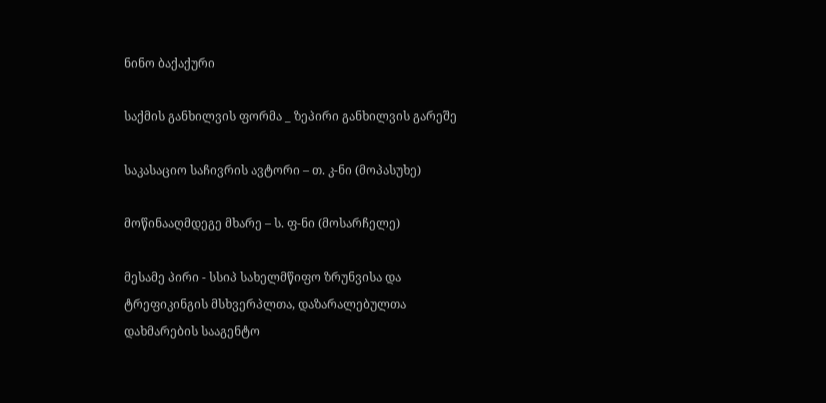ნინო ბაქაქური

საქმის განხილვის ფორმა _ ზეპირი განხილვის გარეშე

საკასაციო საჩივრის ავტორი – თ. კ-ნი (მოპასუხე)

მოწინააღმდეგე მხარე – ს. ფ-ნი (მოსარჩელე)

მესამე პირი - სსიპ სახელმწიფო ზრუნვისა და ტრეფიკინგის მსხვერპლთა, დაზარალებულთა დახმარების სააგენტო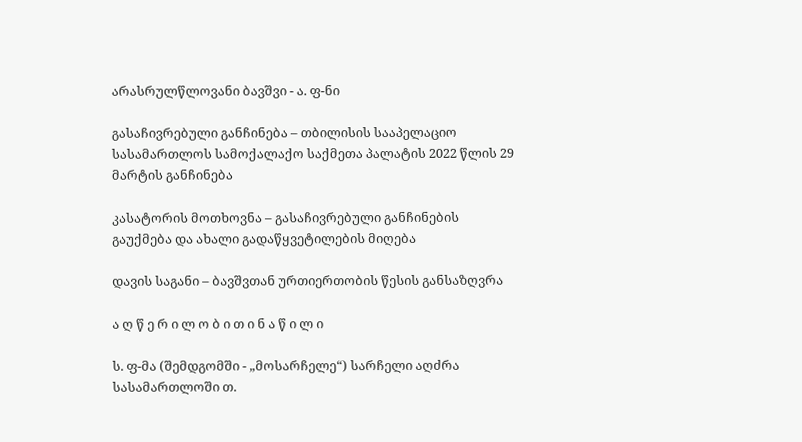არასრულწლოვანი ბავშვი - ა. ფ-ნი

გასაჩივრებული განჩინება – თბილისის სააპელაციო სასამართლოს სამოქალაქო საქმეთა პალატის 2022 წლის 29 მარტის განჩინება

კასატორის მოთხოვნა – გასაჩივრებული განჩინების გაუქმება და ახალი გადაწყვეტილების მიღება

დავის საგანი – ბავშვთან ურთიერთობის წესის განსაზღვრა

ა ღ წ ე რ ი ლ ო ბ ი თ ი ნ ა წ ი ლ ი

ს. ფ-მა (შემდგომში - „მოსარჩელე“) სარჩელი აღძრა სასამართლოში თ.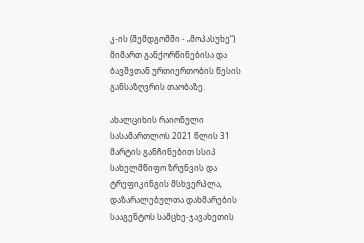კ-ის (შემდგომში - „მოპასუხე“) მიმართ განქორწინებისა და ბავშვთან ურთიერთობის წესის განსაზღვრის თაობაზე.

ახალციხის რაიონული სასამართლოს 2021 წლის 31 მარტის განჩინებით სსიპ სახელმწიფო ზრუნვის და ტრეფიკინგის მსხვერპლა, დაზარალებულთა დახმარების სააგენტოს სამცხე-ჯავახეთის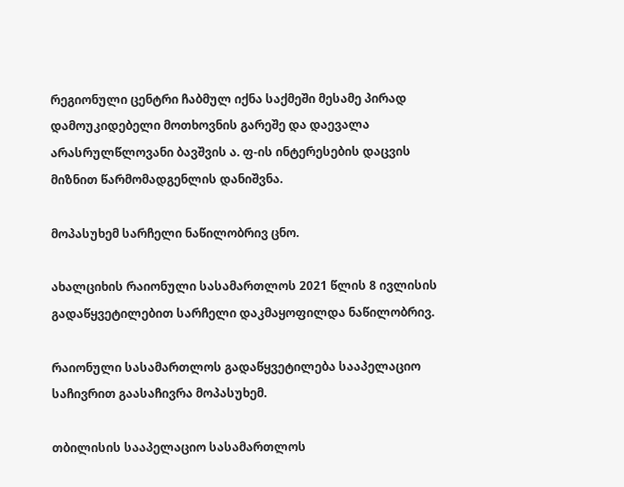რეგიონული ცენტრი ჩაბმულ იქნა საქმეში მესამე პირად დამოუკიდებელი მოთხოვნის გარეშე და დაევალა არასრულწლოვანი ბავშვის ა. ფ-ის ინტერესების დაცვის მიზნით წარმომადგენლის დანიშვნა.

მოპასუხემ სარჩელი ნაწილობრივ ცნო.

ახალციხის რაიონული სასამართლოს 2021 წლის 8 ივლისის გადაწყვეტილებით სარჩელი დაკმაყოფილდა ნაწილობრივ.

რაიონული სასამართლოს გადაწყვეტილება სააპელაციო საჩივრით გაასაჩივრა მოპასუხემ.

თბილისის სააპელაციო სასამართლოს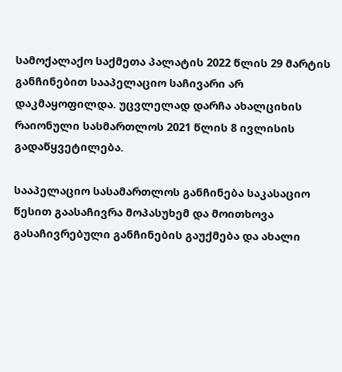სამოქალაქო საქმეთა პალატის 2022 წლის 29 მარტის განჩინებით სააპელაციო საჩივარი არ დაკმაყოფილდა. უცვლელად დარჩა ახალციხის რაიონული სასმართლოს 2021 წლის 8 ივლისის გადაწყვეტილება.

სააპელაციო სასამართლოს განჩინება საკასაციო წესით გაასაჩივრა მოპასუხემ და მოითხოვა გასაჩივრებული განჩინების გაუქმება და ახალი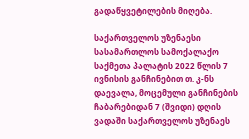გადაწყვეტილების მიღება.

საქართველოს უზენაესი სასამართლოს სამოქალაქო საქმეთა პალატის 2022 წლის 7 ივნისის განჩინებით თ. კ-ნს დაევალა, მოცემული განჩინების ჩაბარებიდან 7 (შვიდი) დღის ვადაში საქართველოს უზენაეს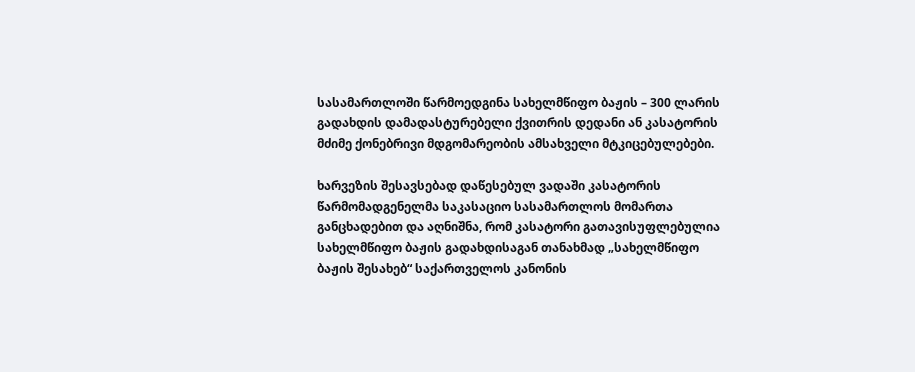სასამართლოში წარმოედგინა სახელმწიფო ბაჟის – 300 ლარის გადახდის დამადასტურებელი ქვითრის დედანი ან კასატორის მძიმე ქონებრივი მდგომარეობის ამსახველი მტკიცებულებები.

ხარვეზის შესავსებად დაწესებულ ვადაში კასატორის წარმომადგენელმა საკასაციო სასამართლოს მომართა განცხადებით და აღნიშნა, რომ კასატორი გათავისუფლებულია სახელმწიფო ბაჟის გადახდისაგან თანახმად „სახელმწიფო ბაჟის შესახებ“ საქართველოს კანონის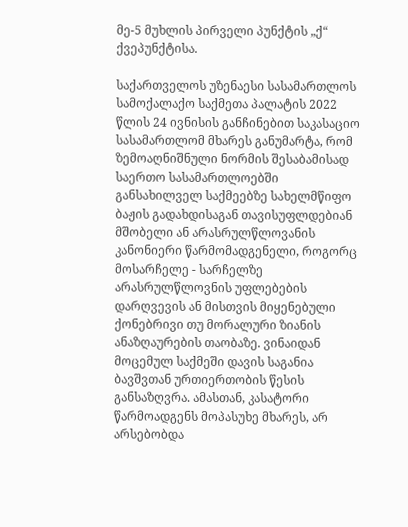მე-5 მუხლის პირველი პუნქტის „ქ“ ქვეპუნქტისა.

საქართველოს უზენაესი სასამართლოს სამოქალაქო საქმეთა პალატის 2022 წლის 24 ივნისის განჩინებით საკასაციო სასამართლომ მხარეს განუმარტა, რომ ზემოაღნიშნული ნორმის შესაბამისად საერთო სასამართლოებში განსახილველ საქმეებზე სახელმწიფო ბაჟის გადახდისაგან თავისუფლდებიან მშობელი ან არასრულწლოვანის კანონიერი წარმომადგენელი, როგორც მოსარჩელე - სარჩელზე არასრულწლოვნის უფლებების დარღვევის ან მისთვის მიყენებული ქონებრივი თუ მორალური ზიანის ანაზღაურების თაობაზე. ვინაიდან მოცემულ საქმეში დავის საგანია ბავშვთან ურთიერთობის წესის განსაზღვრა. ამასთან, კასატორი წარმოადგენს მოპასუხე მხარეს, არ არსებობდა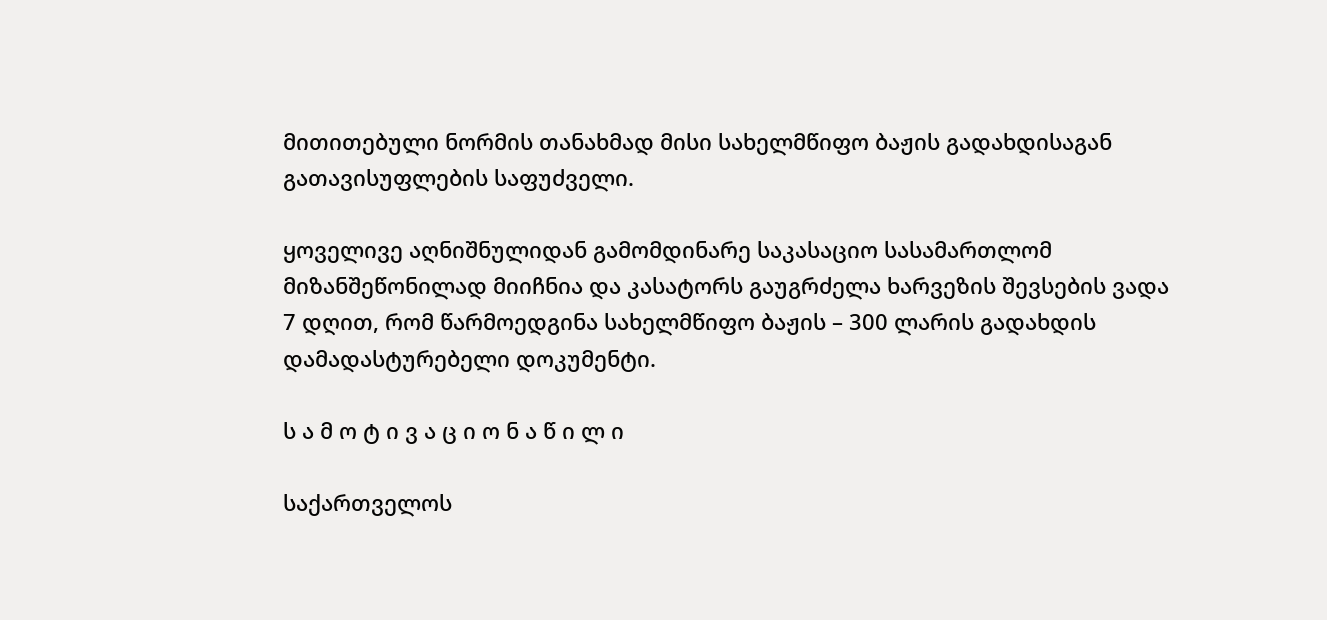მითითებული ნორმის თანახმად მისი სახელმწიფო ბაჟის გადახდისაგან გათავისუფლების საფუძველი.

ყოველივე აღნიშნულიდან გამომდინარე საკასაციო სასამართლომ მიზანშეწონილად მიიჩნია და კასატორს გაუგრძელა ხარვეზის შევსების ვადა 7 დღით, რომ წარმოედგინა სახელმწიფო ბაჟის – 300 ლარის გადახდის დამადასტურებელი დოკუმენტი.

ს ა მ ო ტ ი ვ ა ც ი ო ნ ა წ ი ლ ი

საქართველოს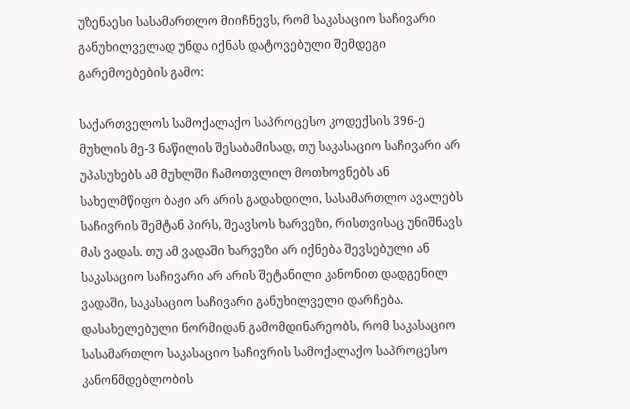უზენაესი სასამართლო მიიჩნევს, რომ საკასაციო საჩივარი განუხილველად უნდა იქნას დატოვებული შემდეგი გარემოებების გამო:

საქართველოს სამოქალაქო საპროცესო კოდექსის 396-ე მუხლის მე-3 ნაწილის შესაბამისად, თუ საკასაციო საჩივარი არ უპასუხებს ამ მუხლში ჩამოთვლილ მოთხოვნებს ან სახელმწიფო ბაჟი არ არის გადახდილი, სასამართლო ავალებს საჩივრის შემტან პირს, შეავსოს ხარვეზი, რისთვისაც უნიშნავს მას ვადას. თუ ამ ვადაში ხარვეზი არ იქნება შევსებული ან საკასაციო საჩივარი არ არის შეტანილი კანონით დადგენილ ვადაში, საკასაციო საჩივარი განუხილველი დარჩება. დასახელებული ნორმიდან გამომდინარეობს, რომ საკასაციო სასამართლო საკასაციო საჩივრის სამოქალაქო საპროცესო კანონმდებლობის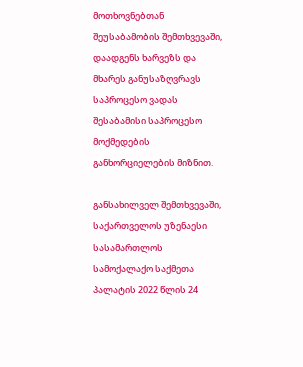მოთხოვნებთან შეუსაბამობის შემთხვევაში, დაადგენს ხარვეზს და მხარეს განუსაზღვრავს საპროცესო ვადას შესაბამისი საპროცესო მოქმედების განხორციელების მიზნით.

განსახილველ შემთხვევაში, საქართველოს უზენაესი სასამართლოს სამოქალაქო საქმეთა პალატის 2022 წლის 24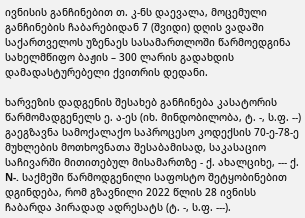ივნისის განჩინებით თ. კ-ნს დაევალა, მოცემული განჩინების ჩაბარებიდან 7 (შვიდი) დღის ვადაში საქართველოს უზენაეს სასამართლოში წარმოედგინა სახელმწიფო ბაჟის – 300 ლარის გადახდის დამადასტურებელი ქვითრის დედანი.

ხარვეზის დადგენის შესახებ განჩინება კასატორის წარმომადგენელს ე. ა-ეს (იხ. მინდობილობა, ტ. -, ს.ფ. --) გაეგზავნა სამოქალაქო საპროცესო კოდექსის 70-ე-78-ე მუხლების მოთხოვნათა შესაბამისად, საკასაციო საჩივარში მითითებულ მისამართზე - ქ. ახალციხე, --- ქ. N-. საქმეში წარმოდგენილი საფოსტო შეტყობინებით დგინდება, რომ გზავნილი 2022 წლის 28 ივნისს ჩაბარდა პირადად ადრესატს (ტ. -, ს.ფ. ---).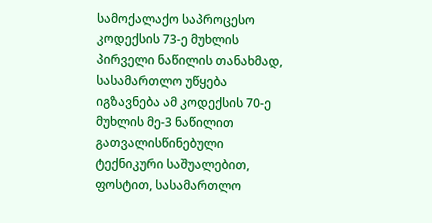სამოქალაქო საპროცესო კოდექსის 73-ე მუხლის პირველი ნაწილის თანახმად, სასამართლო უწყება იგზავნება ამ კოდექსის 70-ე მუხლის მე-3 ნაწილით გათვალისწინებული ტექნიკური საშუალებით, ფოსტით, სასამართლო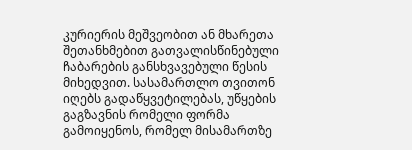კურიერის მეშვეობით ან მხარეთა შეთანხმებით გათვალისწინებული ჩაბარების განსხვავებული წესის მიხედვით. სასამართლო თვითონ იღებს გადაწყვეტილებას, უწყების გაგზავნის რომელი ფორმა გამოიყენოს, რომელ მისამართზე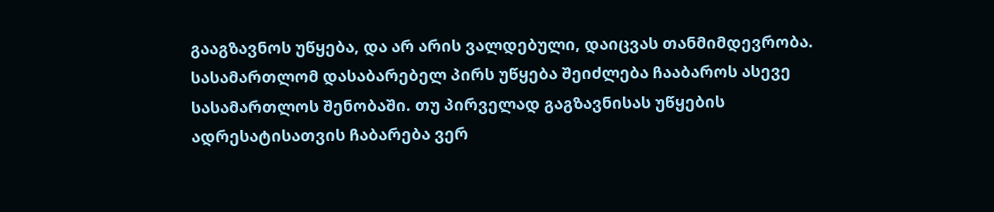გააგზავნოს უწყება, და არ არის ვალდებული, დაიცვას თანმიმდევრობა. სასამართლომ დასაბარებელ პირს უწყება შეიძლება ჩააბაროს ასევე სასამართლოს შენობაში. თუ პირველად გაგზავნისას უწყების ადრესატისათვის ჩაბარება ვერ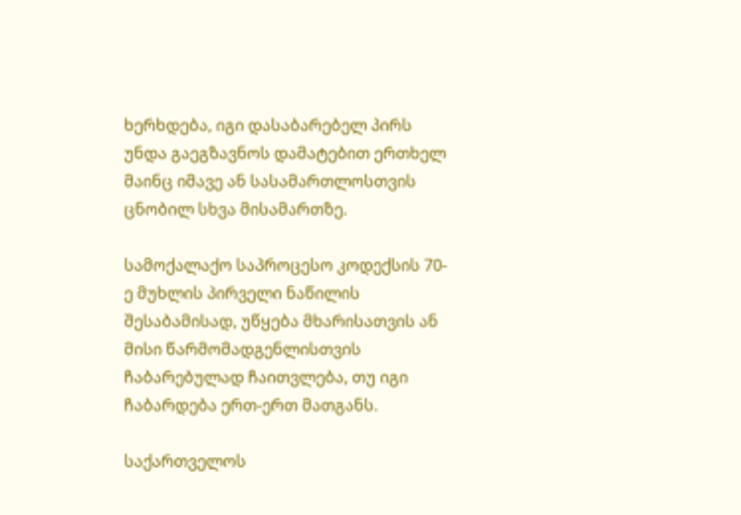ხერხდება, იგი დასაბარებელ პირს უნდა გაეგზავნოს დამატებით ერთხელ მაინც იმავე ან სასამართლოსთვის ცნობილ სხვა მისამართზე.

სამოქალაქო საპროცესო კოდექსის 70-ე მუხლის პირველი ნაწილის შესაბამისად, უწყება მხარისათვის ან მისი წარმომადგენლისთვის ჩაბარებულად ჩაითვლება, თუ იგი ჩაბარდება ერთ-ერთ მათგანს.

საქართველოს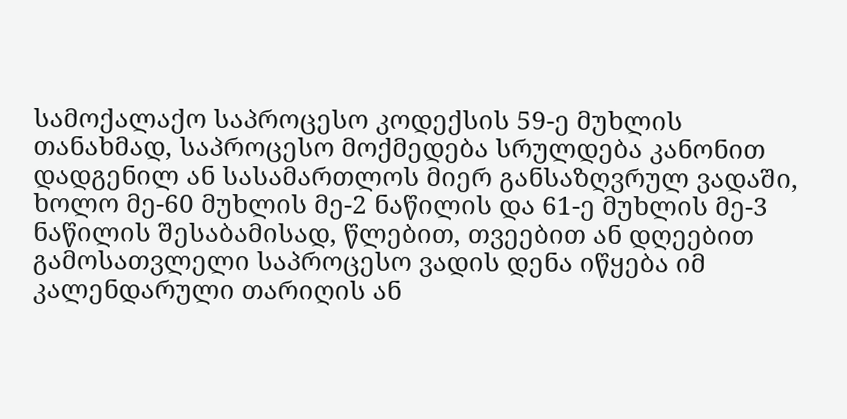სამოქალაქო საპროცესო კოდექსის 59-ე მუხლის თანახმად, საპროცესო მოქმედება სრულდება კანონით დადგენილ ან სასამართლოს მიერ განსაზღვრულ ვადაში, ხოლო მე-60 მუხლის მე-2 ნაწილის და 61-ე მუხლის მე-3 ნაწილის შესაბამისად, წლებით, თვეებით ან დღეებით გამოსათვლელი საპროცესო ვადის დენა იწყება იმ კალენდარული თარიღის ან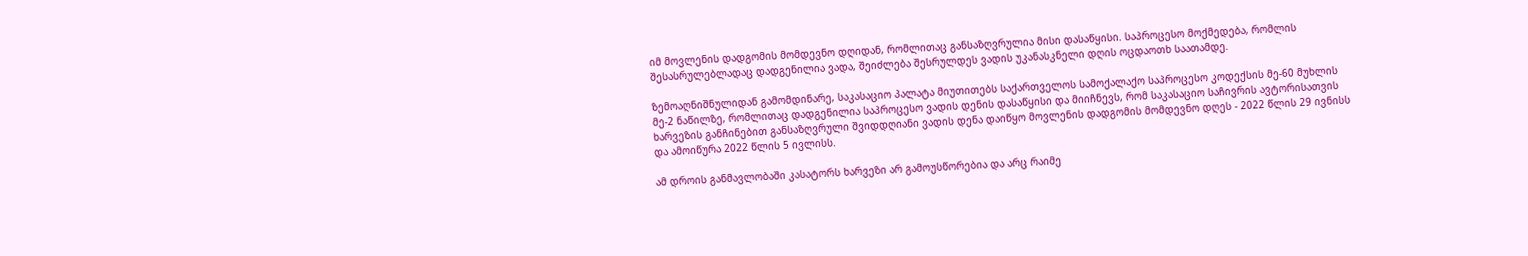იმ მოვლენის დადგომის მომდევნო დღიდან, რომლითაც განსაზღვრულია მისი დასაწყისი. საპროცესო მოქმედება, რომლის შესასრულებლადაც დადგენილია ვადა, შეიძლება შესრულდეს ვადის უკანასკნელი დღის ოცდაოთხ საათამდე.

ზემოაღნიშნულიდან გამომდინარე, საკასაციო პალატა მიუთითებს საქართველოს სამოქალაქო საპროცესო კოდექსის მე-60 მუხლის მე-2 ნაწილზე, რომლითაც დადგენილია საპროცესო ვადის დენის დასაწყისი და მიიჩნევს, რომ საკასაციო საჩივრის ავტორისათვის ხარვეზის განჩინებით განსაზღვრული შვიდდღიანი ვადის დენა დაიწყო მოვლენის დადგომის მომდევნო დღეს - 2022 წლის 29 ივნისს და ამოიწურა 2022 წლის 5 ივლისს.

ამ დროის განმავლობაში კასატორს ხარვეზი არ გამოუსწორებია და არც რაიმე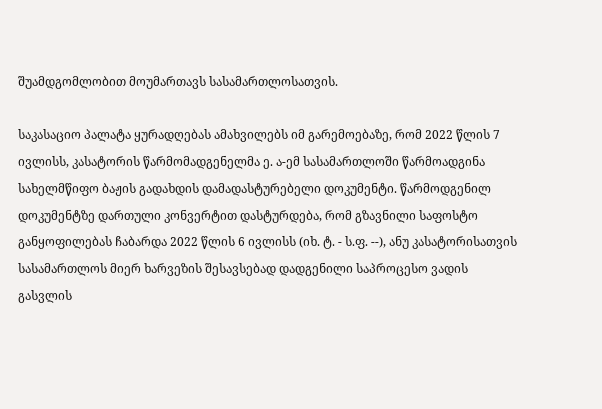შუამდგომლობით მოუმართავს სასამართლოსათვის.

საკასაციო პალატა ყურადღებას ამახვილებს იმ გარემოებაზე, რომ 2022 წლის 7 ივლისს, კასატორის წარმომადგენელმა ე. ა-ემ სასამართლოში წარმოადგინა სახელმწიფო ბაჟის გადახდის დამადასტურებელი დოკუმენტი. წარმოდგენილ დოკუმენტზე დართული კონვერტით დასტურდება, რომ გზავნილი საფოსტო განყოფილებას ჩაბარდა 2022 წლის 6 ივლისს (იხ. ტ. - ს.ფ. --), ანუ კასატორისათვის სასამართლოს მიერ ხარვეზის შესავსებად დადგენილი საპროცესო ვადის გასვლის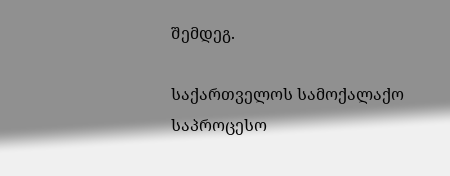შემდეგ.

საქართველოს სამოქალაქო საპროცესო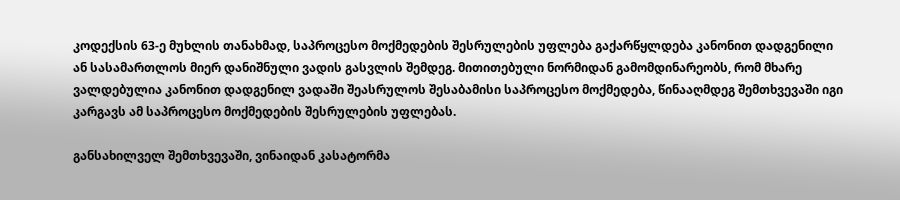კოდექსის 63-ე მუხლის თანახმად, საპროცესო მოქმედების შესრულების უფლება გაქარწყლდება კანონით დადგენილი ან სასამართლოს მიერ დანიშნული ვადის გასვლის შემდეგ. მითითებული ნორმიდან გამომდინარეობს, რომ მხარე ვალდებულია კანონით დადგენილ ვადაში შეასრულოს შესაბამისი საპროცესო მოქმედება, წინააღმდეგ შემთხვევაში იგი კარგავს ამ საპროცესო მოქმედების შესრულების უფლებას.

განსახილველ შემთხვევაში, ვინაიდან კასატორმა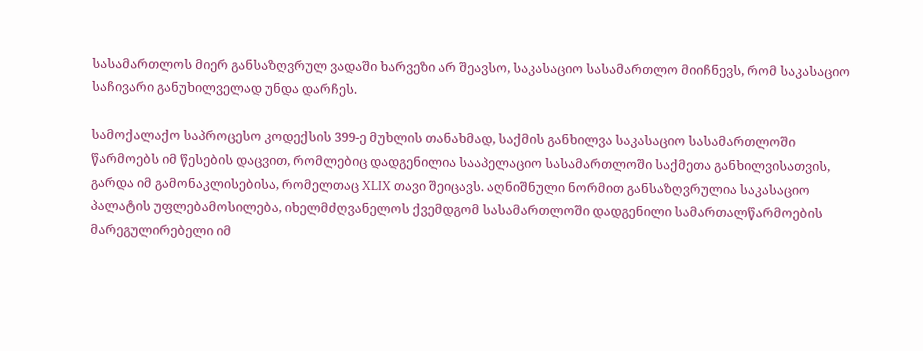სასამართლოს მიერ განსაზღვრულ ვადაში ხარვეზი არ შეავსო, საკასაციო სასამართლო მიიჩნევს, რომ საკასაციო საჩივარი განუხილველად უნდა დარჩეს.

სამოქალაქო საპროცესო კოდექსის 399-ე მუხლის თანახმად, საქმის განხილვა საკასაციო სასამართლოში წარმოებს იმ წესების დაცვით, რომლებიც დადგენილია სააპელაციო სასამართლოში საქმეთა განხილვისათვის, გარდა იმ გამონაკლისებისა, რომელთაც XLIX თავი შეიცავს. აღნიშნული ნორმით განსაზღვრულია საკასაციო პალატის უფლებამოსილება, იხელმძღვანელოს ქვემდგომ სასამართლოში დადგენილი სამართალწარმოების მარეგულირებელი იმ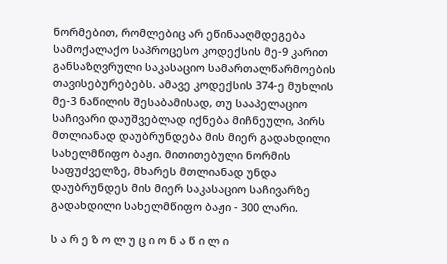ნორმებით, რომლებიც არ ეწინააღმდეგება სამოქალაქო საპროცესო კოდექსის მე-9 კარით განსაზღვრული საკასაციო სამართალწარმოების თავისებურებებს. ამავე კოდექსის 374-ე მუხლის მე-3 ნაწილის შესაბამისად, თუ სააპელაციო საჩივარი დაუშვებლად იქნება მიჩნეული, პირს მთლიანად დაუბრუნდება მის მიერ გადახდილი სახელმწიფო ბაჟი. მითითებული ნორმის საფუძველზე, მხარეს მთლიანად უნდა დაუბრუნდეს მის მიერ საკასაციო საჩივარზე გადახდილი სახელმწიფო ბაჟი - 300 ლარი.

ს ა რ ე ზ ო ლ უ ც ი ო ნ ა წ ი ლ ი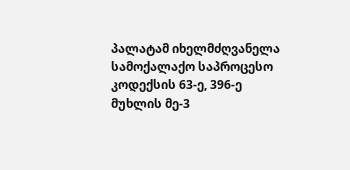პალატამ იხელმძღვანელა სამოქალაქო საპროცესო კოდექსის 63-ე, 396-ე მუხლის მე-3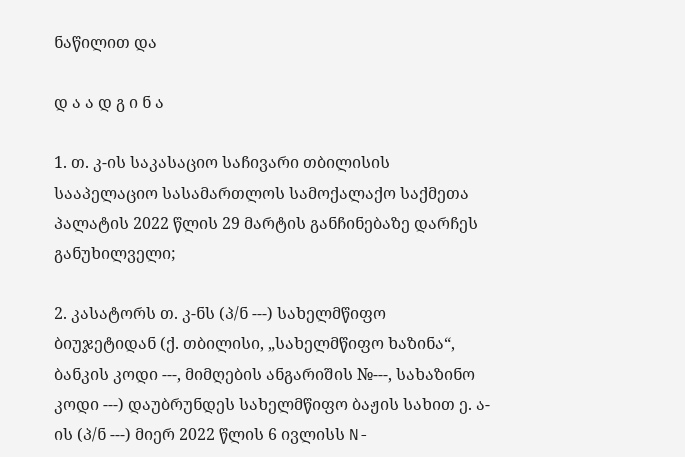ნაწილით და

დ ა ა დ გ ი ნ ა

1. თ. კ-ის საკასაციო საჩივარი თბილისის სააპელაციო სასამართლოს სამოქალაქო საქმეთა პალატის 2022 წლის 29 მარტის განჩინებაზე დარჩეს განუხილველი;

2. კასატორს თ. კ-ნს (პ/ნ ---) სახელმწიფო ბიუჯეტიდან (ქ. თბილისი, „სახელმწიფო ხაზინა“, ბანკის კოდი ---, მიმღების ანგარიშის №---, სახაზინო კოდი ---) დაუბრუნდეს სახელმწიფო ბაჟის სახით ე. ა-ის (პ/ნ ---) მიერ 2022 წლის 6 ივლისს N-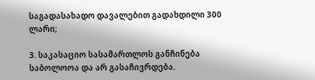საგადასახადო დავალებით გადახდილი 300 ლარი;

3. საკასაციო სასამართლოს განჩინება საბოლოოა და არ გასაჩივრდება.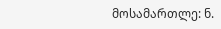მოსამართლე: ნ.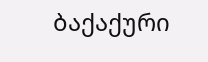ბაქაქური